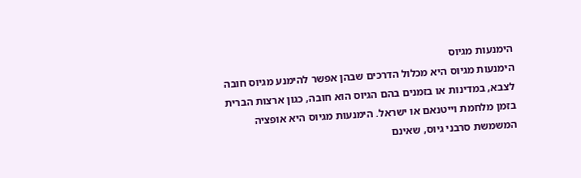הימנעות מגיוס
הימנעות מגיוס היא מכלול הדרכים שבהן אפשר להימנע מגיוס חובה לצבא, במדינות או בזמנים בהם הגיוס הוא חובה, כגון ארצות הברית בזמן מלחמת וייטנאם או ישראל. הימנעות מגיוס היא אופציה המשמשת סרבני גיוס, שאינם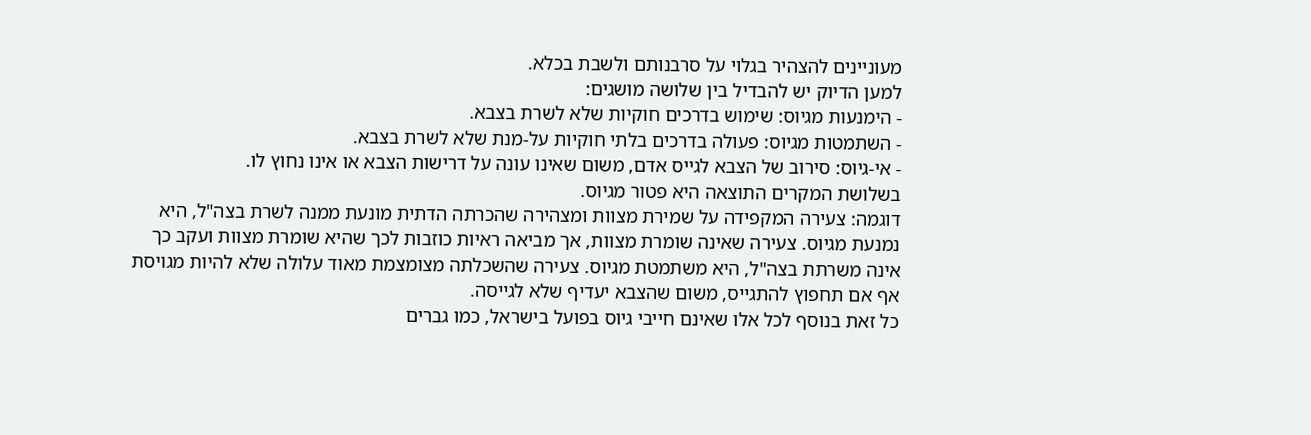מעוניינים להצהיר בגלוי על סרבנותם ולשבת בכלא.
למען הדיוק יש להבדיל בין שלושה מושגים:
- הימנעות מגיוס: שימוש בדרכים חוקיות שלא לשרת בצבא.
- השתמטות מגיוס: פעולה בדרכים בלתי חוקיות על-מנת שלא לשרת בצבא.
- אי-גיוס: סירוב של הצבא לגייס אדם, משום שאינו עונה על דרישות הצבא או אינו נחוץ לו.
בשלושת המקרים התוצאה היא פטור מגיוס.
דוגמה: צעירה המקפידה על שמירת מצוות ומצהירה שהכרתה הדתית מונעת ממנה לשרת בצה"ל, היא נמנעת מגיוס. צעירה שאינה שומרת מצוות, אך מביאה ראיות כוזבות לכך שהיא שומרת מצוות ועקב כך אינה משרתת בצה"ל, היא משתמטת מגיוס. צעירה שהשכלתה מצומצמת מאוד עלולה שלא להיות מגויסת אף אם תחפוץ להתגייס, משום שהצבא יעדיף שלא לגייסה.
כל זאת בנוסף לכל אלו שאינם חייבי גיוס בפועל בישראל, כמו גברים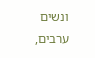ונשים ערבים,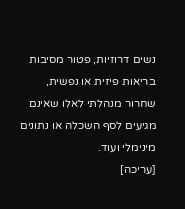נשים דרוזיות, פטור מסיבות בריאות פיזית או נפשית, שחרור מנהלתי לאלו שאינם מגיעים לסף השכלה או נתונים מינימלי ועוד.
[עריכה]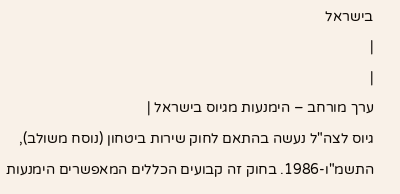בישראל
|
|
ערך מורחב – הימנעות מגיוס בישראל |
גיוס לצה"ל נעשה בהתאם לחוק שירות ביטחון (נוסח משולב), התשמ"ו-1986. בחוק זה קבועים הכללים המאפשרים הימנעות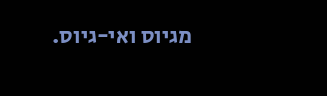מגיוס ואי-גיוס.